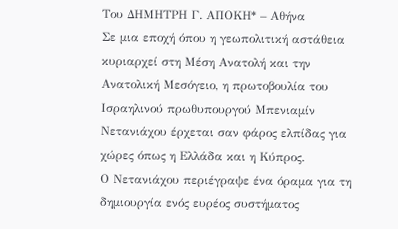Του ΔΗΜΗΤΡΗ Γ. ΑΠΟΚΗ* – Αθήνα
Σε μια εποχή όπου η γεωπολιτική αστάθεια κυριαρχεί στη Μέση Ανατολή και την Ανατολική Μεσόγειο, η πρωτοβουλία του Ισραηλινού πρωθυπουργού Μπενιαμίν Νετανιάχου έρχεται σαν φάρος ελπίδας για χώρες όπως η Ελλάδα και η Κύπρος.
Ο Νετανιάχου περιέγραψε ένα όραμα για τη δημιουργία ενός ευρέος συστήματος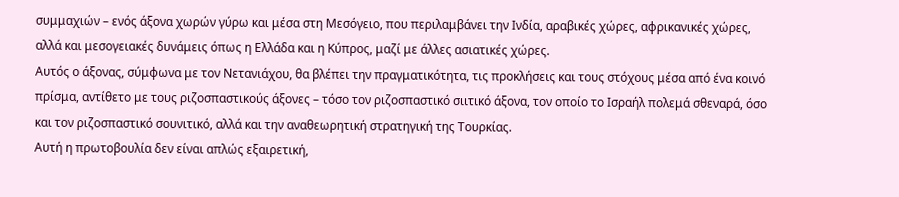συμμαχιών – ενός άξονα χωρών γύρω και μέσα στη Μεσόγειο, που περιλαμβάνει την Ινδία, αραβικές χώρες, αφρικανικές χώρες, αλλά και μεσογειακές δυνάμεις όπως η Ελλάδα και η Κύπρος, μαζί με άλλες ασιατικές χώρες.
Αυτός ο άξονας, σύμφωνα με τον Νετανιάχου, θα βλέπει την πραγματικότητα, τις προκλήσεις και τους στόχους μέσα από ένα κοινό πρίσμα, αντίθετο με τους ριζοσπαστικούς άξονες – τόσο τον ριζοσπαστικό σιιτικό άξονα, τον οποίο το Ισραήλ πολεμά σθεναρά, όσο και τον ριζοσπαστικό σουνιτικό, αλλά και την αναθεωρητική στρατηγική της Τουρκίας.
Αυτή η πρωτοβουλία δεν είναι απλώς εξαιρετική,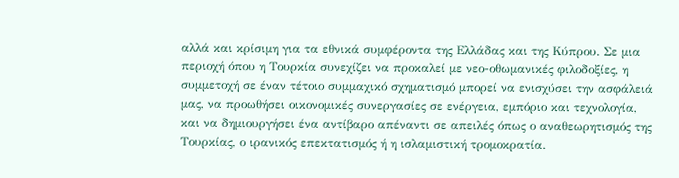αλλά και κρίσιμη για τα εθνικά συμφέροντα της Ελλάδας και της Κύπρου. Σε μια περιοχή όπου η Τουρκία συνεχίζει να προκαλεί με νεο-οθωμανικές φιλοδοξίες, η συμμετοχή σε έναν τέτοιο συμμαχικό σχηματισμό μπορεί να ενισχύσει την ασφάλειά μας, να προωθήσει οικονομικές συνεργασίες σε ενέργεια, εμπόριο και τεχνολογία, και να δημιουργήσει ένα αντίβαρο απέναντι σε απειλές όπως ο αναθεωρητισμός της Τουρκίας, ο ιρανικός επεκτατισμός ή η ισλαμιστική τρομοκρατία.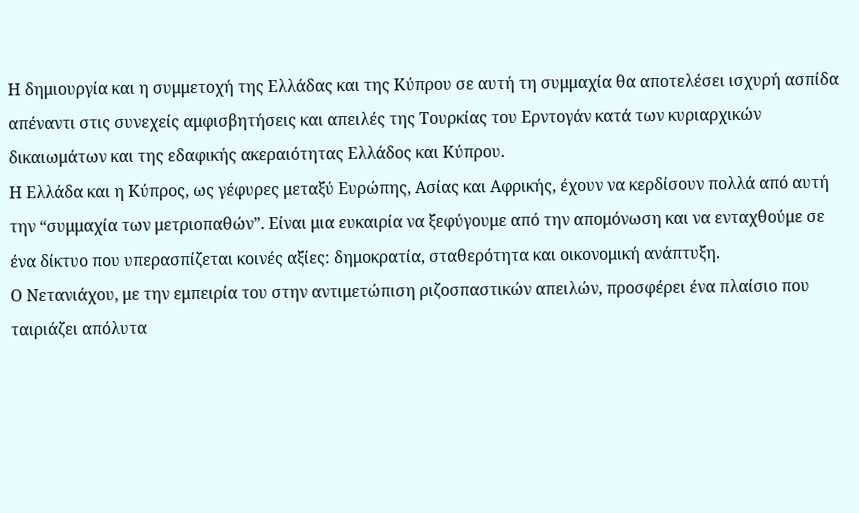Η δημιουργία και η συμμετοχή της Ελλάδας και της Κύπρου σε αυτή τη συμμαχία θα αποτελέσει ισχυρή ασπίδα απέναντι στις συνεχείς αμφισβητήσεις και απειλές της Τουρκίας του Ερντογάν κατά των κυριαρχικών δικαιωμάτων και της εδαφικής ακεραιότητας Ελλάδος και Κύπρου.
Η Ελλάδα και η Κύπρος, ως γέφυρες μεταξύ Ευρώπης, Ασίας και Αφρικής, έχουν να κερδίσουν πολλά από αυτή την “συμμαχία των μετριοπαθών”. Είναι μια ευκαιρία να ξεφύγουμε από την απομόνωση και να ενταχθούμε σε ένα δίκτυο που υπερασπίζεται κοινές αξίες: δημοκρατία, σταθερότητα και οικονομική ανάπτυξη.
Ο Νετανιάχου, με την εμπειρία του στην αντιμετώπιση ριζοσπαστικών απειλών, προσφέρει ένα πλαίσιο που ταιριάζει απόλυτα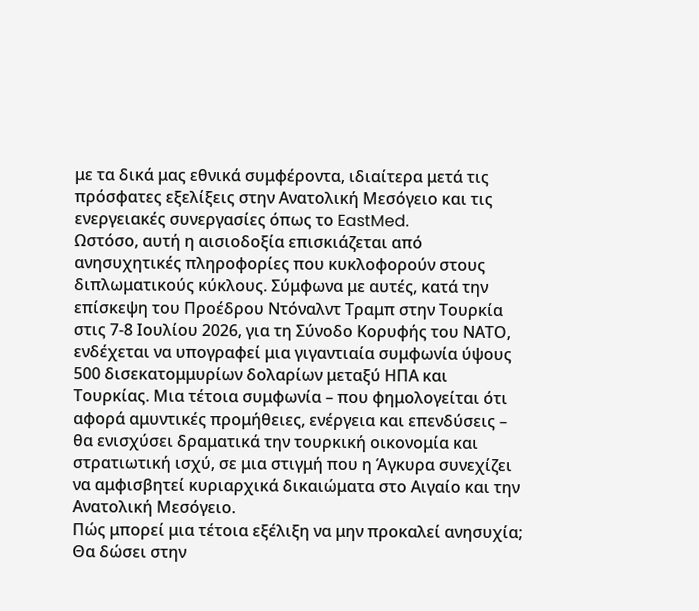με τα δικά μας εθνικά συμφέροντα, ιδιαίτερα μετά τις πρόσφατες εξελίξεις στην Ανατολική Μεσόγειο και τις ενεργειακές συνεργασίες όπως το EastMed.
Ωστόσο, αυτή η αισιοδοξία επισκιάζεται από ανησυχητικές πληροφορίες που κυκλοφορούν στους διπλωματικούς κύκλους. Σύμφωνα με αυτές, κατά την επίσκεψη του Προέδρου Ντόναλντ Τραμπ στην Τουρκία στις 7-8 Ιουλίου 2026, για τη Σύνοδο Κορυφής του ΝΑΤΟ, ενδέχεται να υπογραφεί μια γιγαντιαία συμφωνία ύψους 500 δισεκατομμυρίων δολαρίων μεταξύ ΗΠΑ και Τουρκίας. Μια τέτοια συμφωνία – που φημολογείται ότι αφορά αμυντικές προμήθειες, ενέργεια και επενδύσεις – θα ενισχύσει δραματικά την τουρκική οικονομία και στρατιωτική ισχύ, σε μια στιγμή που η Άγκυρα συνεχίζει να αμφισβητεί κυριαρχικά δικαιώματα στο Αιγαίο και την Ανατολική Μεσόγειο.
Πώς μπορεί μια τέτοια εξέλιξη να μην προκαλεί ανησυχία; Θα δώσει στην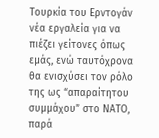Τουρκία του Ερντογάν νέα εργαλεία για να πιέζει γείτονες όπως εμάς, ενώ ταυτόχρονα θα ενισχύσει τον ρόλο της ως “απαραίτητου συμμάχου” στο ΝΑΤΟ, παρά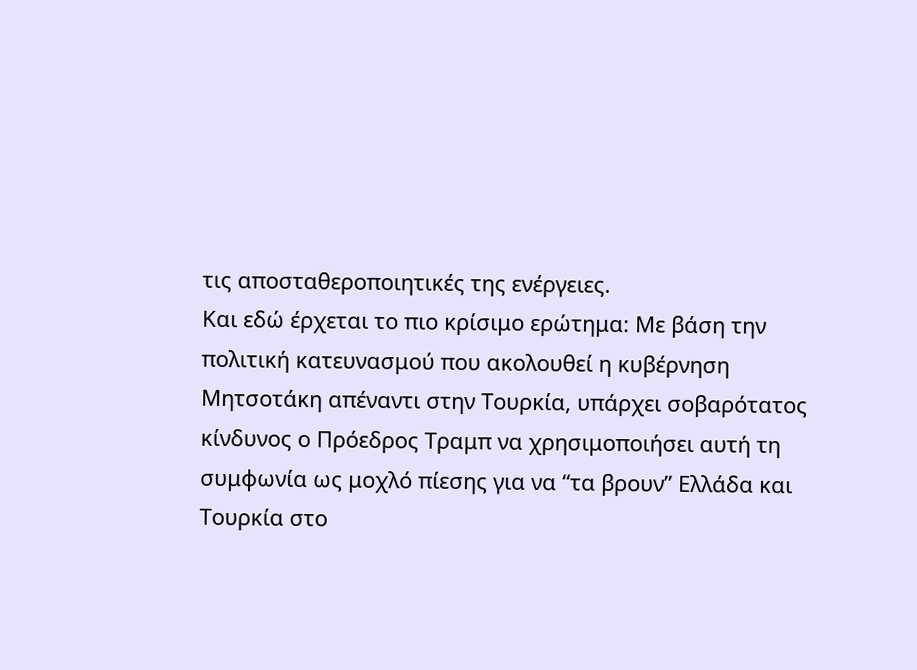τις αποσταθεροποιητικές της ενέργειες.
Και εδώ έρχεται το πιο κρίσιμο ερώτημα: Με βάση την πολιτική κατευνασμού που ακολουθεί η κυβέρνηση Μητσοτάκη απέναντι στην Τουρκία, υπάρχει σοβαρότατος κίνδυνος ο Πρόεδρος Τραμπ να χρησιμοποιήσει αυτή τη συμφωνία ως μοχλό πίεσης για να “τα βρουν” Ελλάδα και Τουρκία στο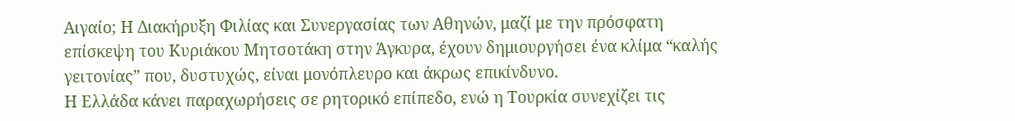Αιγαίο; Η Διακήρυξη Φιλίας και Συνεργασίας των Αθηνών, μαζί με την πρόσφατη επίσκεψη του Κυριάκου Μητσοτάκη στην Άγκυρα, έχουν δημιουργήσει ένα κλίμα “καλής γειτονίας” που, δυστυχώς, είναι μονόπλευρο και άκρως επικίνδυνο.
Η Ελλάδα κάνει παραχωρήσεις σε ρητορικό επίπεδο, ενώ η Τουρκία συνεχίζει τις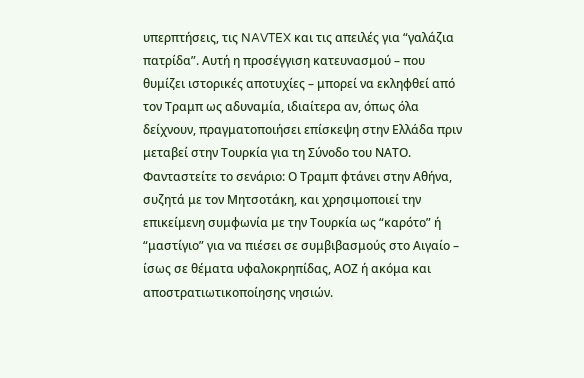υπερπτήσεις, τις NAVTEX και τις απειλές για “γαλάζια πατρίδα”. Αυτή η προσέγγιση κατευνασμού – που θυμίζει ιστορικές αποτυχίες – μπορεί να εκληφθεί από τον Τραμπ ως αδυναμία, ιδιαίτερα αν, όπως όλα δείχνουν, πραγματοποιήσει επίσκεψη στην Ελλάδα πριν μεταβεί στην Τουρκία για τη Σύνοδο του ΝΑΤΟ.
Φανταστείτε το σενάριο: Ο Τραμπ φτάνει στην Αθήνα, συζητά με τον Μητσοτάκη, και χρησιμοποιεί την επικείμενη συμφωνία με την Τουρκία ως “καρότο” ή “μαστίγιο” για να πιέσει σε συμβιβασμούς στο Αιγαίο – ίσως σε θέματα υφαλοκρηπίδας, ΑΟΖ ή ακόμα και αποστρατιωτικοποίησης νησιών.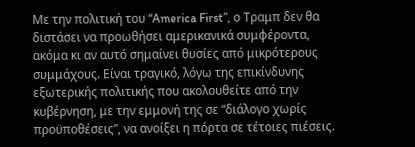Με την πολιτική του “America First”, ο Τραμπ δεν θα διστάσει να προωθήσει αμερικανικά συμφέροντα, ακόμα κι αν αυτό σημαίνει θυσίες από μικρότερους συμμάχους. Είναι τραγικό, λόγω της επικίνδυνης εξωτερικής πολιτικής που ακολουθείτε από την κυβέρνηση, με την εμμονή της σε “διάλογο χωρίς προϋποθέσεις”, να ανοίξει η πόρτα σε τέτοιες πιέσεις.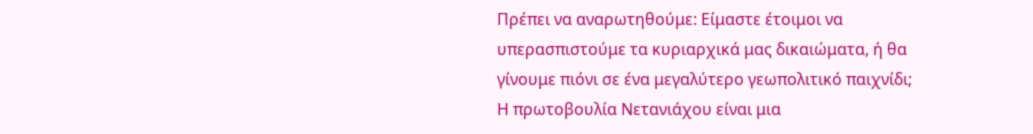Πρέπει να αναρωτηθούμε: Είμαστε έτοιμοι να υπερασπιστούμε τα κυριαρχικά μας δικαιώματα, ή θα γίνουμε πιόνι σε ένα μεγαλύτερο γεωπολιτικό παιχνίδι; Η πρωτοβουλία Νετανιάχου είναι μια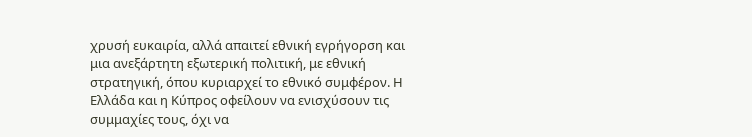χρυσή ευκαιρία, αλλά απαιτεί εθνική εγρήγορση και μια ανεξάρτητη εξωτερική πολιτική, με εθνική στρατηγική, όπου κυριαρχεί το εθνικό συμφέρον. Η Ελλάδα και η Κύπρος οφείλουν να ενισχύσουν τις συμμαχίες τους, όχι να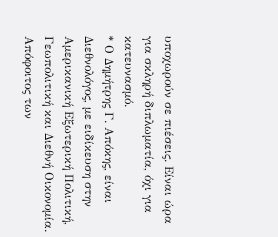υποχωρούν σε πιέσεις. Είναι ώρα για σκληρή διπλωματία, όχι για κατευνασμό.
* Ο Δημήτρης Γ. Απόκης, είναι Διεθνολόγος, με ειδίκευση στην Αμερικανική Εξωτερική Πολιτική, Γεωπολιτική και Διεθνή Οικονομία. Απόφοιτος των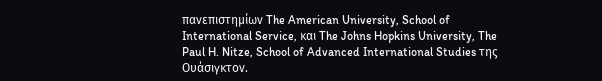πανεπιστημίων The American University, School of International Service, και The Johns Hopkins University, The Paul H. Nitze, School of Advanced International Studies της Ουάσιγκτον.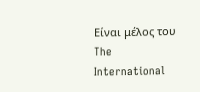Είναι μέλος του The International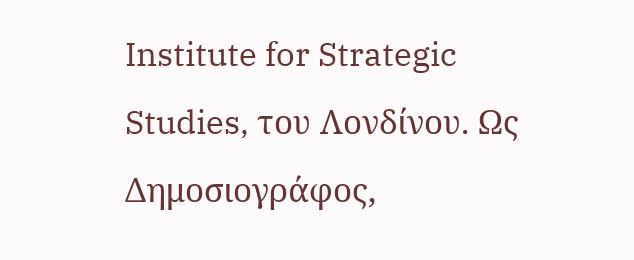Institute for Strategic Studies, του Λονδίνου. Ως Δημοσιογράφος,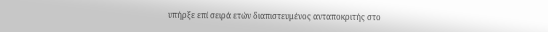υπήρξε επί σειρά ετών διαπιστευμένος ανταποκριτής στο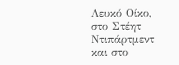Λευκό Οίκο, στο Στέητ Ντιπάρτμεντ και στο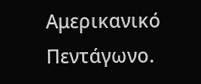Αμερικανικό Πεντάγωνο.